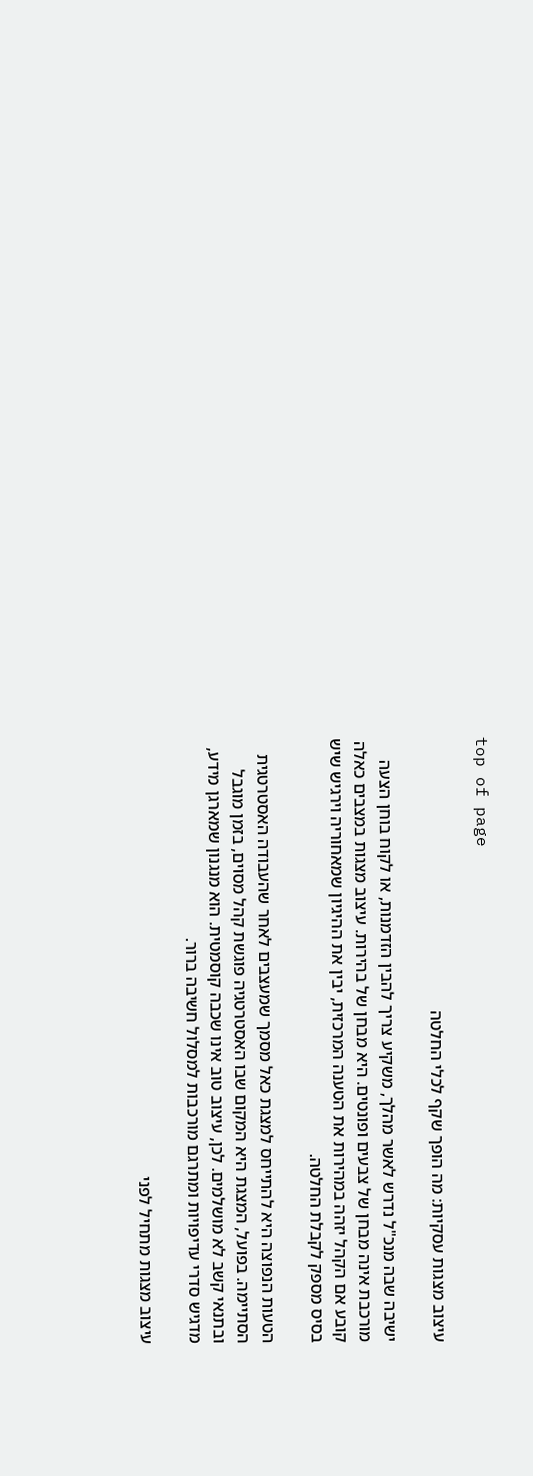top of page

עיצוב מצגות עסקיות: מה הופך שקף לכלי החלטה

ישיבה שבה מנכ"ל נדרש לאשר מהלך, משקיע צריך להבין הזדמנות, או לקוח בוחן הצעה מורכבת אינה מבחן של צבעים ופונטים. היא מבחן של בהירות. עיצוב מצגות במצבים כאלה קובע אם הקהל יזהה במהירות את הטענה המרכזית, יבין את ההיגיון שמאחוריה וירגיש שיש בסיס מספק לקבלת החלטה.

הטעות הנפוצה היא להתייחס למצגת כאל מסמך שמעצבים לאחר שהעבודה האסטרטגית הסתיימה. בפועל, המצגת היא המקום שבו האסטרטגיה פוגשת קהל מסוים, בזמן מוגבל ובתנאי קשב לא מושלמים. לכן, עיצוב טוב אינו שכבה קוסמטית. הוא מנגנון שמארגן מידע, מדגיש סדרי עדיפויות ומתרגם מורכבות למסלול חשיבה ברור.

עיצוב מצגות מתחיל לפני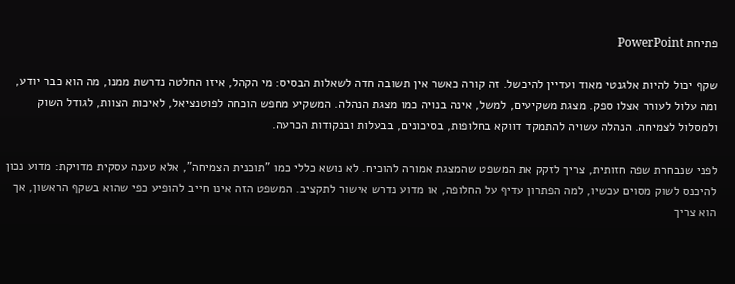פתיחת PowerPoint

שקף יכול להיות אלגנטי מאוד ועדיין להיכשל. זה קורה כאשר אין תשובה חדה לשאלות הבסיס: מי הקהל, איזו החלטה נדרשת ממנו, מה הוא כבר יודע, ומה עלול לעורר אצלו ספק. מצגת משקיעים, למשל, אינה בנויה כמו מצגת הנהלה. המשקיע מחפש הוכחה לפוטנציאל, לאיכות הצוות, לגודל השוק ולמסלול לצמיחה. הנהלה עשויה להתמקד דווקא בחלופות, בסיכונים, בבעלות ובנקודות הכרעה.

לפני שנבחרת שפה חזותית, צריך לזקק את המשפט שהמצגת אמורה להוכיח. לא נושא כללי כמו "תוכנית הצמיחה", אלא טענה עסקית מדויקת: מדוע נכון להיכנס לשוק מסוים עכשיו, למה הפתרון עדיף על החלופה, או מדוע נדרש אישור לתקציב. המשפט הזה אינו חייב להופיע כפי שהוא בשקף הראשון, אך הוא צריך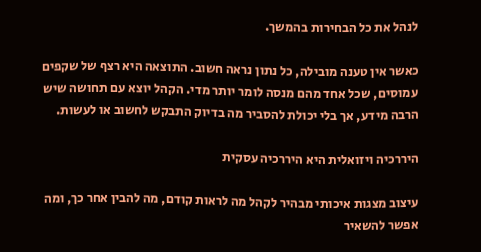לנהל את כל הבחירות בהמשך.

כאשר אין טענה מובילה, כל נתון נראה חשוב. התוצאה היא רצף של שקפים עמוסים, שכל אחד מהם מנסה לומר יותר מדי. הקהל יוצא עם תחושה שיש הרבה מידע, אך בלי יכולת להסביר מה בדיוק התבקש לחשוב או לעשות.

היררכיה ויזואלית היא היררכיה עסקית

עיצוב מצגות איכותי מבהיר לקהל מה לראות קודם, מה להבין אחר כך, ומה אפשר להשאיר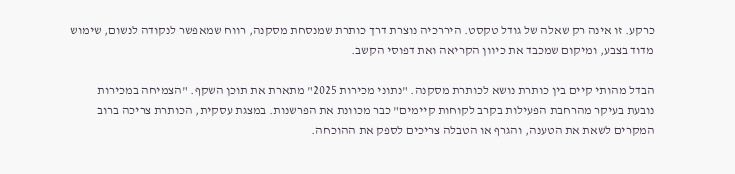כרקע. זו אינה רק שאלה של גודל טקסט. היררכיה נוצרת דרך כותרת שמנסחת מסקנה, רווח שמאפשר לנקודה לנשום, שימוש מדוד בצבע, ומיקום שמכבד את כיוון הקריאה ואת דפוסי הקשב.

הבדל מהותי קיים בין כותרת נושא לכותרת מסקנה. "נתוני מכירות 2025" מתארת את תוכן השקף. "הצמיחה במכירות נובעת בעיקר מהרחבת הפעילות בקרב לקוחות קיימים" כבר מכוונת את הפרשנות. במצגת עסקית, הכותרת צריכה ברוב המקרים לשאת את הטענה, והגרף או הטבלה צריכים לספק את ההוכחה.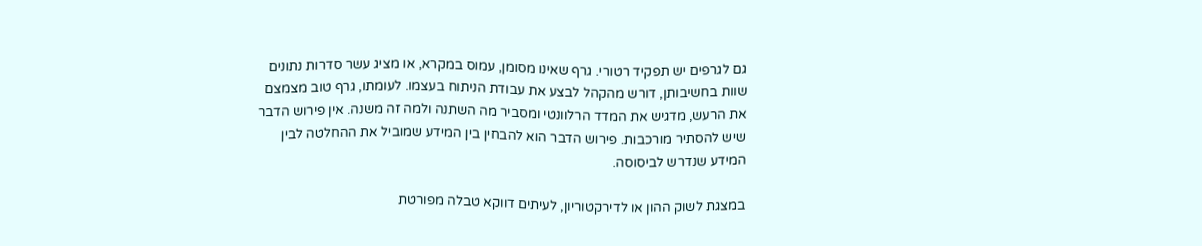גם לגרפים יש תפקיד רטורי. גרף שאינו מסומן, עמוס במקרא, או מציג עשר סדרות נתונים שוות בחשיבותן, דורש מהקהל לבצע את עבודת הניתוח בעצמו. לעומתו, גרף טוב מצמצם את הרעש, מדגיש את המדד הרלוונטי ומסביר מה השתנה ולמה זה משנה. אין פירוש הדבר שיש להסתיר מורכבות. פירוש הדבר הוא להבחין בין המידע שמוביל את ההחלטה לבין המידע שנדרש לביסוסה.

במצגת לשוק ההון או לדירקטוריון, לעיתים דווקא טבלה מפורטת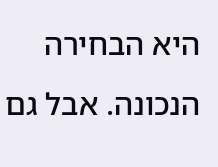היא הבחירה הנכונה. אבל גם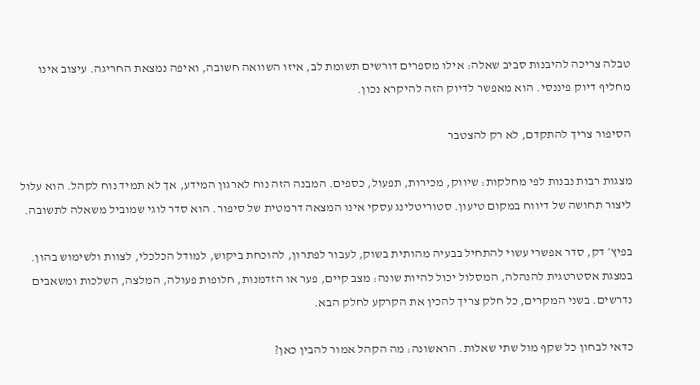טבלה צריכה להיבנות סביב שאלה: אילו מספרים דורשים תשומת לב, איזו השוואה חשובה, ואיפה נמצאת החריגה. עיצוב אינו מחליף דיוק פיננסי. הוא מאפשר לדיוק הזה להיקרא נכון.

הסיפור צריך להתקדם, לא רק להצטבר

מצגות רבות נבנות לפי מחלקות: שיווק, מכירות, תפעול, כספים. המבנה הזה נוח לארגון המידע, אך לא תמיד נוח לקהל. הוא עלול ליצור תחושה של דיווח במקום טיעון. סטוריטלינג עסקי אינו המצאה דרמטית של סיפור. הוא סדר לוגי שמוביל משאלה לתשובה.

בפיץ׳ דק, סדר אפשרי עשוי להתחיל בבעיה מהותית בשוק, לעבור לפתרון, להוכחת ביקוש, למודל הכלכלי, לצוות ולשימוש בהון. במצגת אסטרטגית להנהלה, המסלול יכול להיות שונה: מצב קיים, פער או הזדמנות, חלופות פעולה, המלצה, השלכות ומשאבים נדרשים. בשני המקרים, כל חלק צריך להכין את הקרקע לחלק הבא.

כדאי לבחון כל שקף מול שתי שאלות. הראשונה: מה הקהל אמור להבין כאן?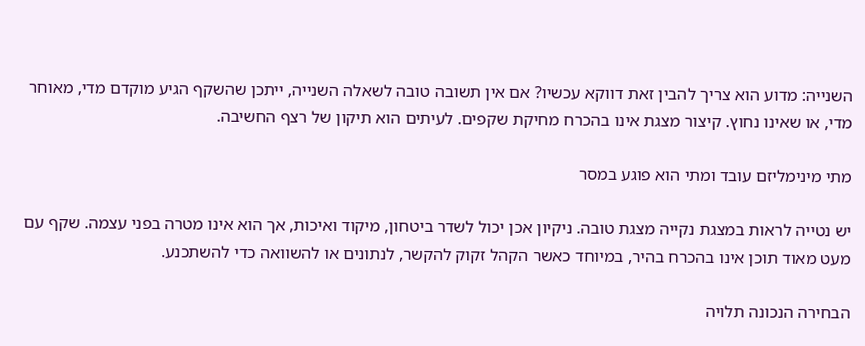השנייה: מדוע הוא צריך להבין זאת דווקא עכשיו? אם אין תשובה טובה לשאלה השנייה, ייתכן שהשקף הגיע מוקדם מדי, מאוחר מדי, או שאינו נחוץ. קיצור מצגת אינו בהכרח מחיקת שקפים. לעיתים הוא תיקון של רצף החשיבה.

מתי מינימליזם עובד ומתי הוא פוגע במסר

יש נטייה לראות במצגת נקייה מצגת טובה. ניקיון אכן יכול לשדר ביטחון, מיקוד ואיכות, אך הוא אינו מטרה בפני עצמה. שקף עם מעט מאוד תוכן אינו בהכרח בהיר, במיוחד כאשר הקהל זקוק להקשר, לנתונים או להשוואה כדי להשתכנע.

הבחירה הנכונה תלויה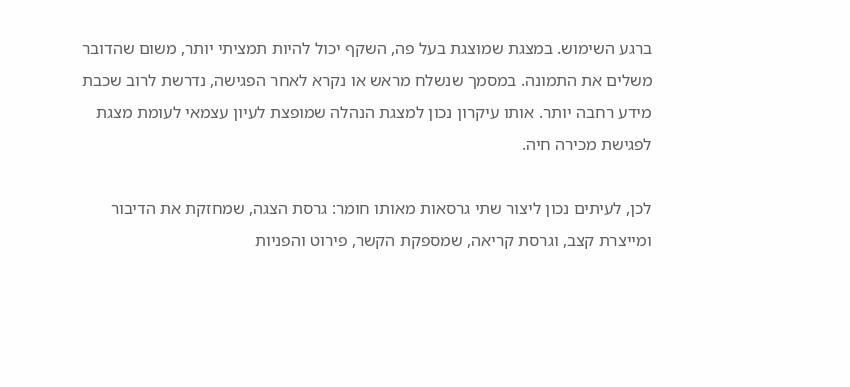ברגע השימוש. במצגת שמוצגת בעל פה, השקף יכול להיות תמציתי יותר, משום שהדובר משלים את התמונה. במסמך שנשלח מראש או נקרא לאחר הפגישה, נדרשת לרוב שכבת מידע רחבה יותר. אותו עיקרון נכון למצגת הנהלה שמופצת לעיון עצמאי לעומת מצגת לפגישת מכירה חיה.

לכן, לעיתים נכון ליצור שתי גרסאות מאותו חומר: גרסת הצגה, שמחזקת את הדיבור ומייצרת קצב, וגרסת קריאה, שמספקת הקשר, פירוט והפניות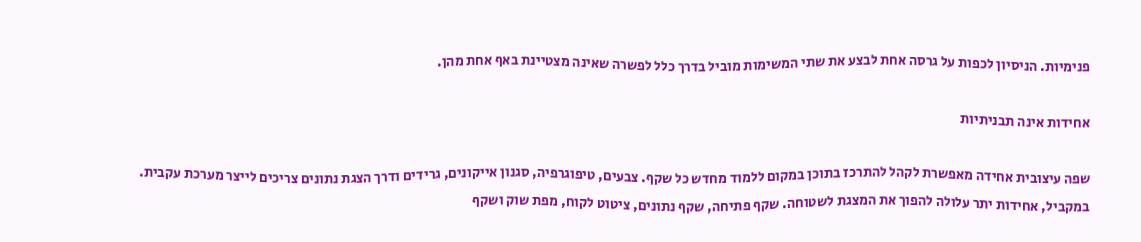פנימיות. הניסיון לכפות על גרסה אחת לבצע את שתי המשימות מוביל בדרך כלל לפשרה שאינה מצטיינת באף אחת מהן.

אחידות אינה תבניתיות

שפה עיצובית אחידה מאפשרת לקהל להתרכז בתוכן במקום ללמוד מחדש כל שקף. צבעים, טיפוגרפיה, סגנון אייקונים, גרידים ודרך הצגת נתונים צריכים לייצר מערכת עקבית. במקביל, אחידות יתר עלולה להפוך את המצגת לשטוחה. שקף פתיחה, שקף נתונים, ציטוט לקוח, מפת שוק ושקף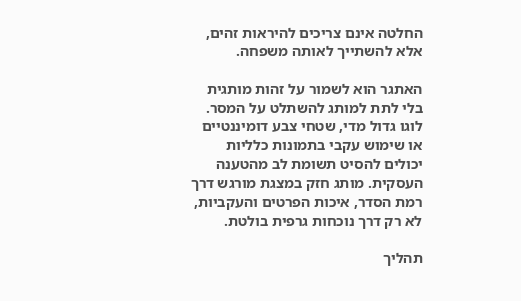החלטה אינם צריכים להיראות זהים, אלא להשתייך לאותה משפחה.

האתגר הוא לשמור על זהות מותגית בלי לתת למותג להשתלט על המסר. לוגו גדול מדי, שטחי צבע דומיננטיים או שימוש עקבי בתמונות כלליות יכולים להסיט תשומת לב מהטענה העסקית. מותג חזק במצגת מורגש דרך רמת הסדר, איכות הפרטים והעקביות, לא רק דרך נוכחות גרפית בולטת.

תהליך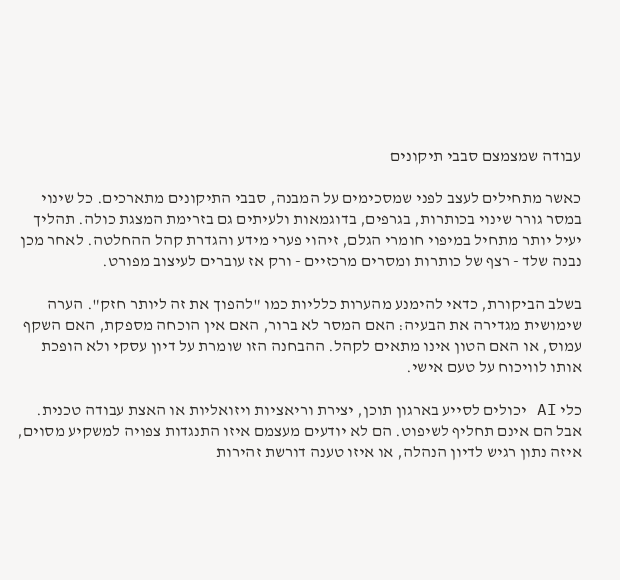עבודה שמצמצם סבבי תיקונים

כאשר מתחילים לעצב לפני שמסכימים על המבנה, סבבי התיקונים מתארכים. כל שינוי במסר גורר שינוי בכותרות, בגרפים, בדוגמאות ולעיתים גם בזרימת המצגת כולה. תהליך יעיל יותר מתחיל במיפוי חומרי הגלם, זיהוי פערי מידע והגדרת קהל ההחלטה. לאחר מכן נבנה שלד - רצף של כותרות ומסרים מרכזיים - ורק אז עוברים לעיצוב מפורט.

בשלב הביקורת, כדאי להימנע מהערות כלליות כמו "להפוך את זה ליותר חזק". הערה שימושית מגדירה את הבעיה: האם המסר לא ברור, האם אין הוכחה מספקת, האם השקף עמוס, או האם הטון אינו מתאים לקהל. ההבחנה הזו שומרת על דיון עסקי ולא הופכת אותו לוויכוח על טעם אישי.

כלי AI יכולים לסייע בארגון תוכן, יצירת וריאציות ויזואליות או האצת עבודה טכנית. אבל הם אינם תחליף לשיפוט. הם לא יודעים מעצמם איזו התנגדות צפויה למשקיע מסוים, איזה נתון רגיש לדיון הנהלה, או איזו טענה דורשת זהירות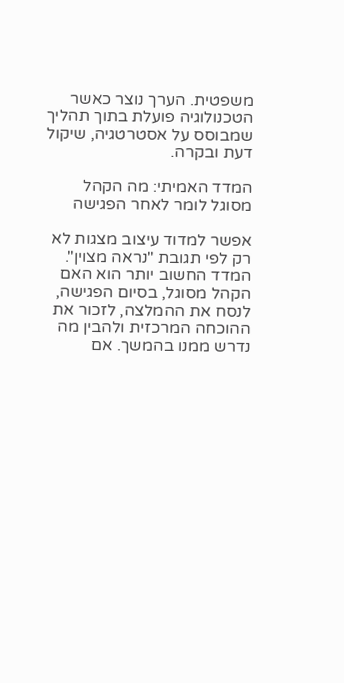משפטית. הערך נוצר כאשר הטכנולוגיה פועלת בתוך תהליך שמבוסס על אסטרטגיה, שיקול דעת ובקרה.

המדד האמיתי: מה הקהל מסוגל לומר לאחר הפגישה

אפשר למדוד עיצוב מצגות לא רק לפי תגובת "נראה מצוין". המדד החשוב יותר הוא האם הקהל מסוגל, בסיום הפגישה, לנסח את ההמלצה, לזכור את ההוכחה המרכזית ולהבין מה נדרש ממנו בהמשך. אם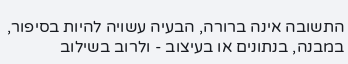התשובה אינה ברורה, הבעיה עשויה להיות בסיפור, במבנה, בנתונים או בעיצוב - ולרוב בשילוב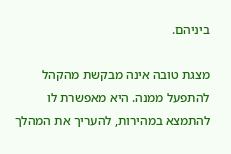ביניהם.

מצגת טובה אינה מבקשת מהקהל להתפעל ממנה. היא מאפשרת לו להתמצא במהירות, להעריך את המהלך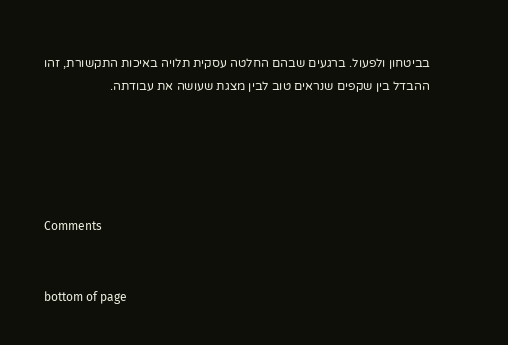בביטחון ולפעול. ברגעים שבהם החלטה עסקית תלויה באיכות התקשורת, זהו ההבדל בין שקפים שנראים טוב לבין מצגת שעושה את עבודתה.





Comments


bottom of page